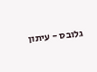גלובס - עיתון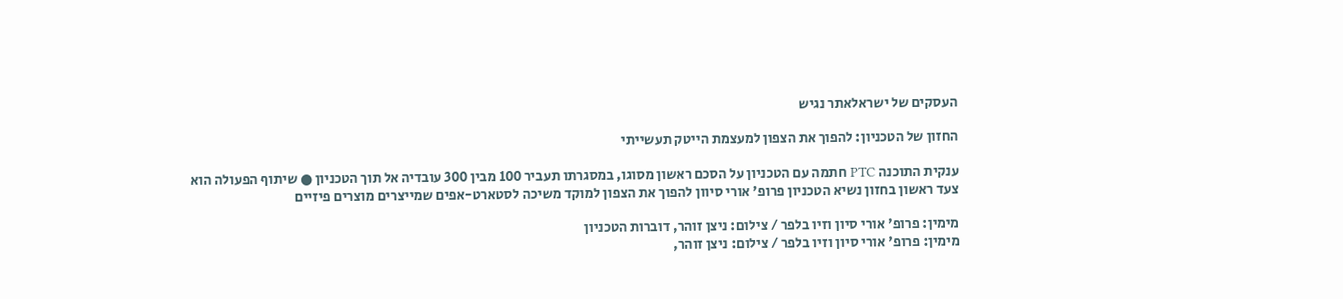העסקים של ישראלאתר נגיש

החזון של הטכניון: להפוך את הצפון למעצמת הייטק תעשייתי

ענקית התוכנה PTC חתמה עם הטכניון על הסכם ראשון מסוגו, במסגרתו תעביר 100 מבין 300 עובדיה אל תוך הטכניון ● שיתוף הפעולה הוא צעד ראשון בחזון נשיא הטכניון פרופ' אורי סיוון להפוך את הצפון למוקד משיכה לסטארט-אפים שמייצרים מוצרים פיזיים

מימין: פרופ' אורי סיון וזיו בלפר / צילום: ניצן זוהר, דוברות הטכניון
מימין: פרופ' אורי סיון וזיו בלפר / צילום: ניצן זוהר,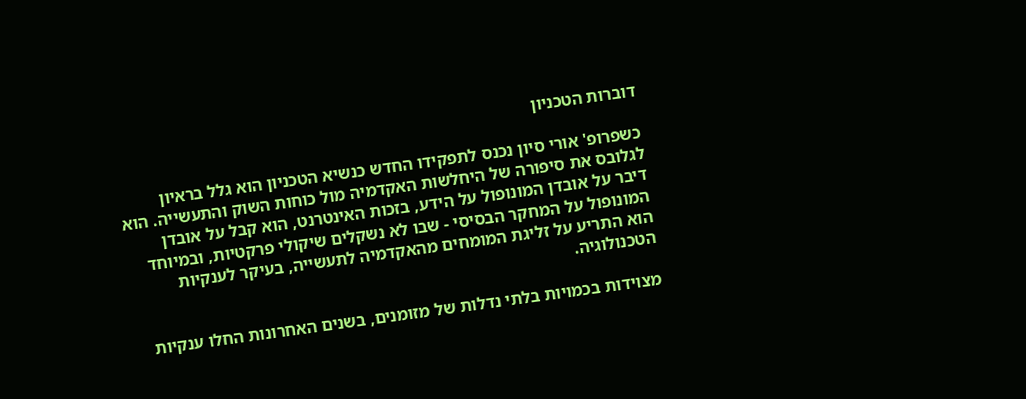דוברות הטכניון

כשפרופ' אורי סיון נכנס לתפקידו החדש כנשיא הטכניון הוא גלל בראיון לגלובס את סיפורה של היחלשות האקדמיה מול כוחות השוק והתעשייה. הוא דיבר על אובדן המונופול על הידע, בזכות האינטרנט, הוא קבל על אובדן המונופול על המחקר הבסיסי - שבו לא נשקלים שיקולי פרקטיות, ובמיוחד הוא התריע על זליגת המומחים מהאקדמיה לתעשייה, בעיקר לענקיות הטכנולוגיה.

מצוידות בכמויות בלתי נדלות של מזומנים, בשנים האחרונות החלו ענקיות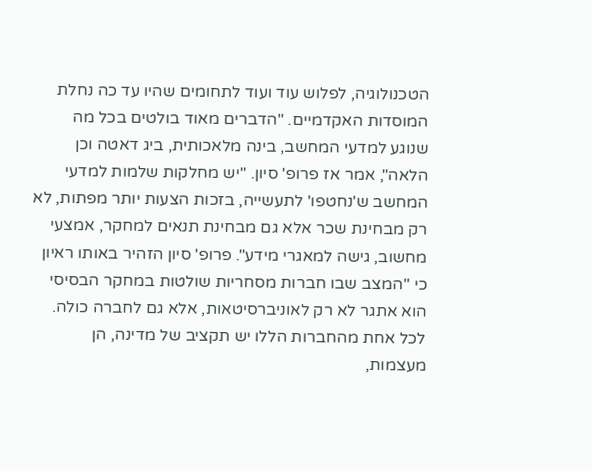הטכנולוגיה, לפלוש עוד ועוד לתחומים שהיו עד כה נחלת המוסדות האקדמיים. "הדברים מאוד בולטים בכל מה שנוגע למדעי המחשב, בינה מלאכותית, ביג דאטה וכן הלאה", אמר אז פרופ' סיון. "יש מחלקות שלמות למדעי המחשב ש'נחטפו' לתעשייה, בזכות הצעות יותר מפתות, לא רק מבחינת שכר אלא גם מבחינת תנאים למחקר, אמצעי מחשוב, גישה למאגרי מידע". פרופ' סיון הזהיר באותו ראיון כי "המצב שבו חברות מסחריות שולטות במחקר הבסיסי הוא אתגר לא רק לאוניברסיטאות, אלא גם לחברה כולה. לכל אחת מהחברות הללו יש תקציב של מדינה, הן מעצמות,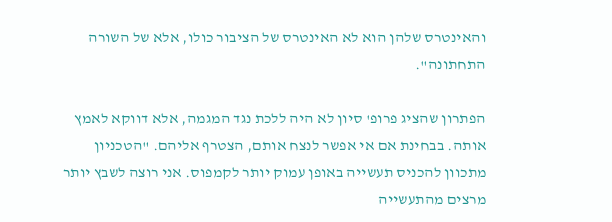והאינטרס שלהן הוא לא האינטרס של הציבור כולו, אלא של השורה התחתונה".

הפתרון שהציג פרופ' סיון לא היה ללכת נגד המגמה, אלא דווקא לאמץ אותה. בבחינת אם אי אפשר לנצח אותם, הצטרף אליהם. "הטכניון מתכוון להכניס תעשייה באופן עמוק יותר לקמפוס. אני רוצה לשבץ יותר מרצים מהתעשייה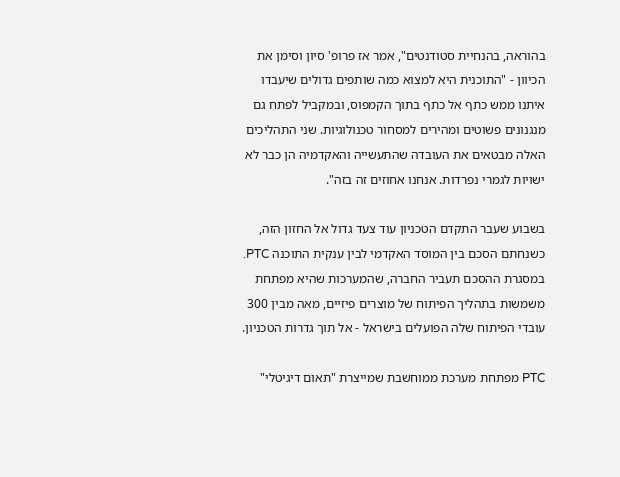בהוראה, בהנחיית סטודנטים", אמר אז פרופ' סיון וסימן את הכיוון - "התוכנית היא למצוא כמה שותפים גדולים שיעבדו איתנו ממש כתף אל כתף בתוך הקמפוס, ובמקביל לפתח גם מנגנונים פשוטים ומהירים למסחור טכנולוגיות. שני התהליכים האלה מבטאים את העובדה שהתעשייה והאקדמיה הן כבר לא ישויות לגמרי נפרדות. אנחנו אחוזים זה בזה".

בשבוע שעבר התקדם הטכניון עוד צעד גדול אל החזון הזה, כשנחתם הסכם בין המוסד האקדמי לבין ענקית התוכנה PTC. במסגרת ההסכם תעביר החברה, שהמערכות שהיא מפתחת משמשות בתהליך הפיתוח של מוצרים פיזיים, מאה מבין 300 עובדי הפיתוח שלה הפועלים בישראל - אל תוך גדרות הטכניון.

PTC מפתחת מערכת ממוחשבת שמייצרת "תאום דיגיטלי"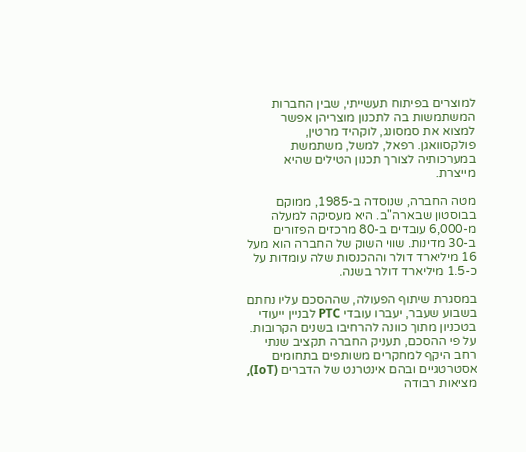למוצרים בפיתוח תעשייתי, שבין החברות המשתמשות בה לתכנון מוצריהן אפשר למצוא את סמסונג, לוקהיד מרטין, פולקסוואגן. רפאל, למשל, משתמשת במערכותיה לצורך תכנון הטילים שהיא מייצרת.

מטה החברה, שנוסדה ב-1985, ממוקם בבוסטון שבארה"ב. היא מעסיקה למעלה מ-6,000 עובדים ב-80 מרכזים הפזורים ב-30 מדינות. שווי השוק של החברה הוא מעל 16 מיליארד דולר וההכנסות שלה עומדות על כ-1.5 מיליארד דולר בשנה.

במסגרת שיתוף הפעולה, שההסכם עליו נחתם בשבוע שעבר, יעברו עובדי PTC לבניין ייעודי בטכניון מתוך כוונה להרחיבו בשנים הקרובות. על פי ההסכם, תעניק החברה תקציב שנתי רחב היקף למחקרים משותפים בתחומים אסטרטגיים ובהם אינטרנט של הדברים (IoT), מציאות רבודה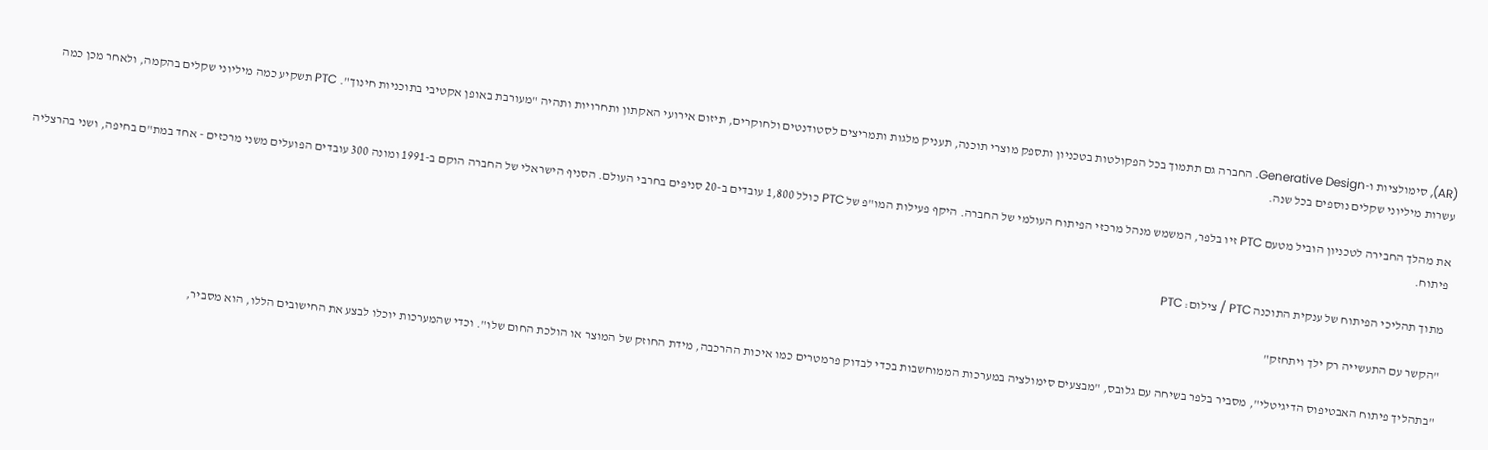(AR), סימולציות ו-Generative Design. החברה גם תתמוך בכל הפקולטות בטכניון ותספק מוצרי תוכנה, תעניק מלגות ותמריצים לסטודנטים ולחוקרים, תיזום אירועי האקתון ותחרויות ותהיה "מעורבת באופן אקטיבי בתוכניות חינוך". PTC תשקיע כמה מיליוני שקלים בהקמה, ולאחר מכן כמה עשרות מיליוני שקלים נוספים בכל שנה.

את מהלך החבירה לטכניון הוביל מטעם PTC זיו בלפר, המשמש מנהל מרכזי הפיתוח העולמי של החברה. היקף פעילות המו"פ של PTC כולל 1,800 עובדים ב-20 סניפים בחרבי העולם. הסניף הישראלי של החברה הוקם ב-1991 ומונה 300 עובדים הפועלים משני מרכזים - אחד במת"ם בחיפה, ושני בהרצליה פיתוח.

מתוך תהליכי הפיתוח של ענקית התוכנה PTC / צילום: PTC

"הקשר עם התעשייה רק ילך ויתחזק"

"בתהליך פיתוח האבטיפוס הדיגיטלי", מסביר בלפר בשיחה עם גלובס, "מבצעים סימולציה במערכות הממוחשבות בכדי לבדוק פרמטרים כמו איכות ההרכבה, מידת החוזק של המוצר או הולכת החום שלו". וכדי שהמערכות יוכלו לבצע את החישובים הללו, הוא מסביר,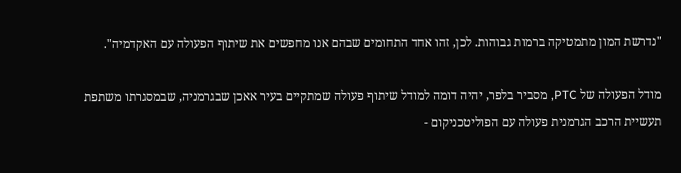"נדרשת המון מתמטיקה ברמות גבוהות. לכן, זהו אחד התחומים שבהם אנו מחפשים את שיתוף הפעולה עם האקדמיה".

מודל הפעולה של PTC, מסביר בלפר, יהיה דומה למודל שיתוף פעולה שמתקיים בעיר אאכן שבגרמניה, שבמסגרתו משתפת תעשיית הרכב הגרמנית פעולה עם הפוליטכניקום -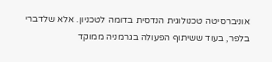אוניברסיטה טכנולוגית הנדסית בדומה לטכניון. אלא שלדברי בלפר, בעוד ששיתוף הפעולה בגרמניה ממוקד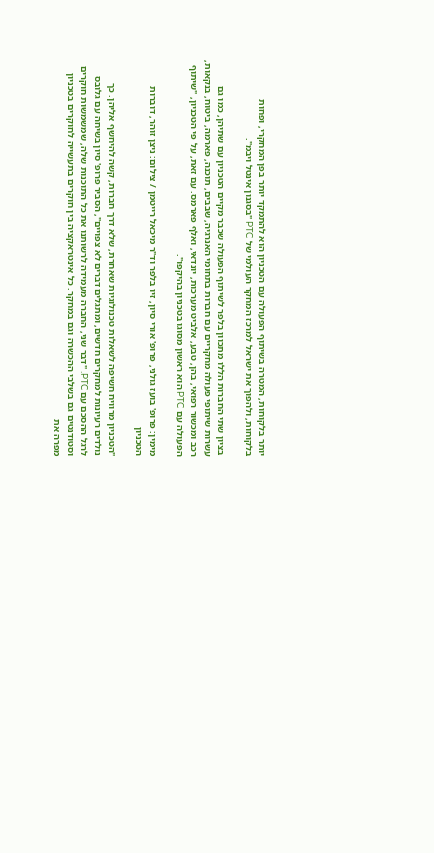יותר בלקוחות, המטרה בשיתוף הפעולה עם הטכניון הוא להתמקד יותר בפן המחקרי, ופחות בלקוחות, ולהפוך את ישראל למרכז המחקר העולמי של PTC "בסגנון אינטל ויבמ".

בציון שתי החברות הללו מתכוון בלפר לשיתוף הפעולה שכבר מקיים הטכניון עם שתיהן, כמו גם עשרות שיתופי פעולה מחקריים עם חברות בתחומי האנרגיה, שבבים, תוכנה, פארמה, ביטוח, בנקאות, רכב ומכשור רפואי, בהן, טבע, אלביט מערכות, יונדאי, ואלף פארמס. עם זאת, על פי הטכניון, "שיתוף הפעולה עם PTC הוא ראשון מסוגו בטכניון בהיקפו".

מימין: פרופ' בועז גולני, פרופ' אורי סיון, זיו בלפר וד"ר מיכאל רייטמן / צילום: ניצן זוהר, דוברות הטכניון

"הטכניון מרוויח חשיפה לשאלות טכנולוגיות שאחרת, שלא דרך חברות, קשה להיחשף אליהן. כך נולדים רעיונות למחקרים חדשים, ומתגלים דברים לא צפויים", הסביר פרופ' סיון בשיחה עם גלובס לרגל ההסכם עם PTC. "דבר שני, החברה מעמידה לרשותנו את כל התוכנות שלה, שמשמשות חוקרים וסטודנטים גם בשלבי ההכשרה וגם במחקר. כל אינטראקציה בין חוקרים בתעשייה לחוקרים בטכניון מפרה את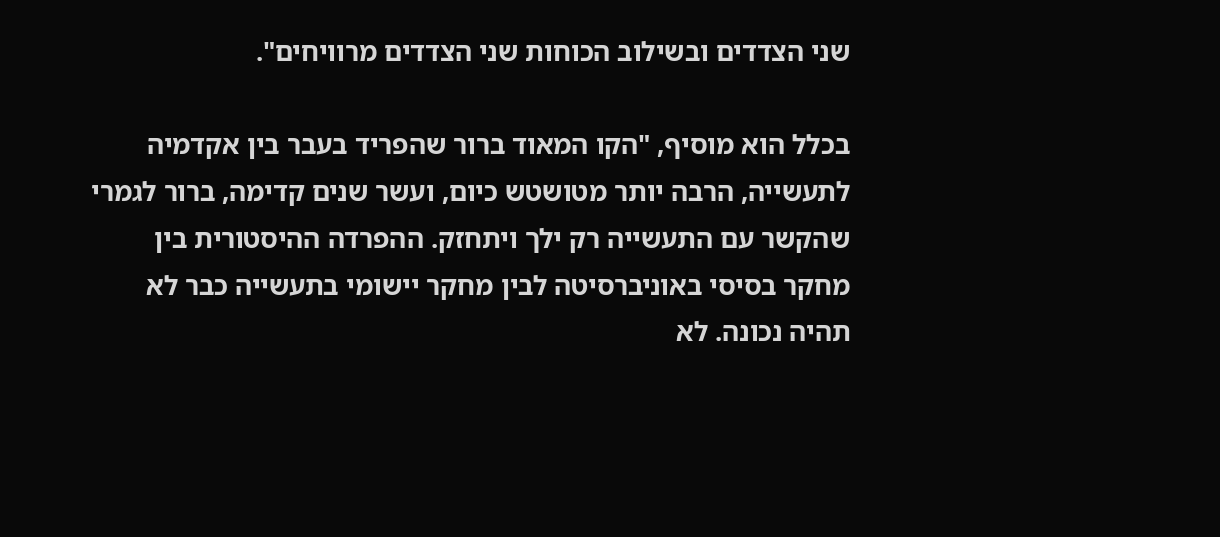שני הצדדים ובשילוב הכוחות שני הצדדים מרוויחים".

בכלל הוא מוסיף, "הקו המאוד ברור שהפריד בעבר בין אקדמיה לתעשייה, הרבה יותר מטושטש כיום, ועשר שנים קדימה, ברור לגמרי שהקשר עם התעשייה רק ילך ויתחזק. ההפרדה ההיסטורית בין מחקר בסיסי באוניברסיטה לבין מחקר יישומי בתעשייה כבר לא תהיה נכונה. לא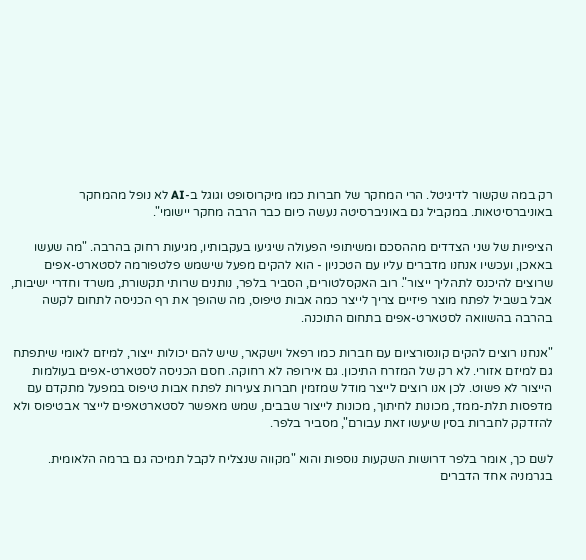רק במה שקשור לדיגיטל. הרי המחקר של חברות כמו מיקרוסופט וגוגל ב-AI לא נופל מהמחקר באוניברסיטאות. במקביל גם באוניברסיטה נעשה כיום כבר הרבה מחקר יישומי".

הציפיות של שני הצדדים מההסכם ומשיתופי הפעולה שיגיעו בעקבותיו, מגיעות רחוק בהרבה. "מה שעשו באאכן, ועכשיו אנחנו מדברים עליו עם הטכניון - הוא להקים מפעל שישמש פלטפורמה לסטארט-אפים שרוצים להיכנס לתהליך ייצור". רוב האקסלטורים, הסביר בלפר, נותנים שרותי תקשורת, משרד וחדרי ישיבות, אבל בשביל לפתח מוצר פיזיים צריך לייצר כמה אבות טיפוס, מה שהופך את רף הכניסה לתחום לקשה בהרבה בהשוואה לסטארט-אפים בתחום התוכנה.

"אנחנו רוצים להקים קונסורציום עם חברות כמו רפאל וישקאר, שיש להם יכולות ייצור, למיזם לאומי שיתפתח גם למיזם אזורי. לא רק של המזרח התיכון. גם אירופה לא רחוקה. חסם הכניסה לסטארט-אפים בעולמות הייצור לא פשוט. לכן אנו רוצים לייצר מודל שמזמין חברות צעירות לפתח אבות טיפוס במפעל מתקדם עם מדפסות תלת-ממד, מכונות לחיתוך, מכונות לייצור שבבים, שמש מאפשר לסטארטאפים לייצר אבטיפוס ולא להזדקק לחברות בסין שיעשו זאת עבורם", מסביר בלפר.

לשם כך, אומר בלפר דרושות השקעות נוספות והוא "מקווה שנצליח לקבל תמיכה גם ברמה הלאומית. בגרמניה אחד הדברים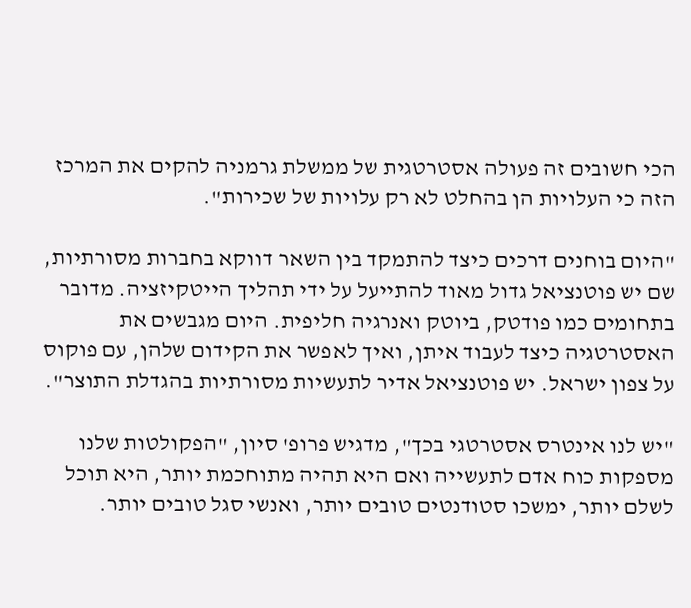הכי חשובים זה פעולה אסטרטגית של ממשלת גרמניה להקים את המרכז הזה כי העלויות הן בהחלט לא רק עלויות של שכירות".

"היום בוחנים דרכים כיצד להתמקד בין השאר דווקא בחברות מסורתיות, שם יש פוטנציאל גדול מאוד להתייעל על ידי תהליך הייטקיזציה. מדובר בתחומים כמו פודטק, ביוטק ואנרגיה חליפית. היום מגבשים את האסטרטגיה כיצד לעבוד איתן, ואיך לאפשר את הקידום שלהן, עם פוקוס על צפון ישראל. יש פוטנציאל אדיר לתעשיות מסורתיות בהגדלת התוצר".

"יש לנו אינטרס אסטרטגי בכך", מדגיש פרופ' סיון, "הפקולטות שלנו מספקות כוח אדם לתעשייה ואם היא תהיה מתוחכמת יותר, היא תוכל לשלם יותר, ימשכו סטודנטים טובים יותר, ואנשי סגל טובים יותר.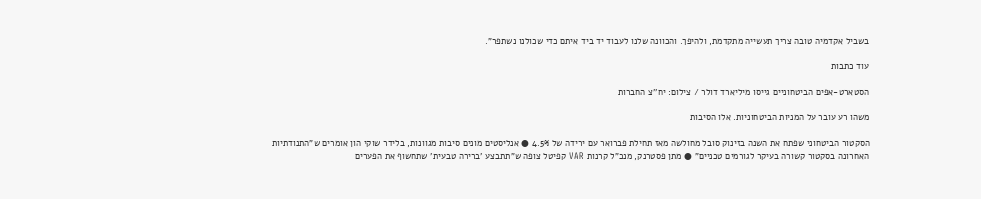בשביל אקדמיה טובה צריך תעשייה מתקדמת, ולהיפך. והכוונה שלנו לעבוד יד ביד איתם כדי שכולנו נשתפר".

עוד כתבות

הסטארט-אפים הביטחוניים גייסו מיליארד דולר / צילום: יח''צ החברות

משהו רע עובר על המניות הביטחוניות. אלו הסיבות

הסקטור הביטחוני שפתח את השנה בזינוק סובל מחולשה מאז תחילת פברואר עם ירידה של 4.5% ● אנליסטים מונים סיבות מגוונות, בלידר שוקי הון אומרים ש"התנודתיות האחרונה בסקטור קשורה בעיקר לגורמים טכניים" ● מתן פסטרנק, מנכ"ל קרנות VAR קפיטל צופה ש"תתבצע 'ברירה טבעית' שתחשוף את הפערים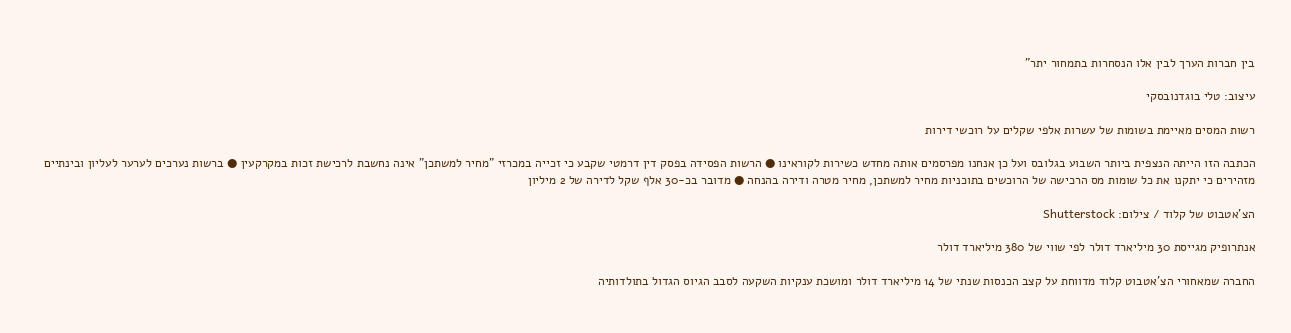בין חברות הערך לבין אלו הנסחרות בתמחור יתר"

עיצוב: טלי בוגדנובסקי

רשות המסים מאיימת בשומות של עשרות אלפי שקלים על רוכשי דירות

הכתבה הזו הייתה הנצפית ביותר השבוע בגלובס ועל כן אנחנו מפרסמים אותה מחדש כשירות לקוראינו ● הרשות הפסידה בפסק דין דרמטי שקבע כי זכייה במכרזי "מחיר למשתכן" אינה נחשבת לרכישת זכות במקרקעין ● ברשות נערכים לערער לעליון ובינתיים מזהירים כי יתקנו את כל שומות מס הרכישה של הרוכשים בתוכניות מחיר למשתכן, מחיר מטרה ודירה בהנחה ● מדובר בכ-30 אלף שקל לדירה של 2 מיליון

הצ'אטבוט של קלוד / צילום: Shutterstock

אנתרופיק מגייסת 30 מיליארד דולר לפי שווי של 380 מיליארד דולר

החברה שמאחורי הצ'אטבוט קלוד מדווחת על קצב הכנסות שנתי של 14 מיליארד דולר ומושכת ענקיות השקעה לסבב הגיוס הגדול בתולדותיה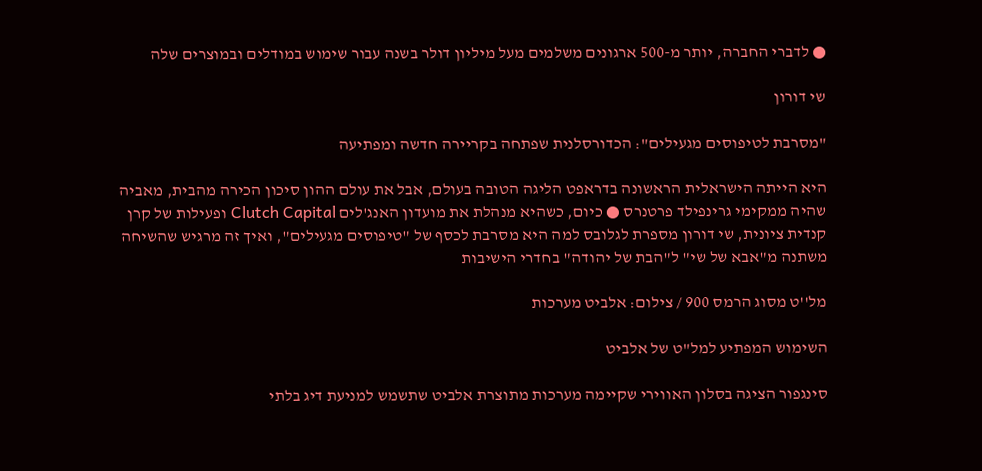● לדברי החברה, יותר מ-500 ארגונים משלמים מעל מיליון דולר בשנה עבור שימוש במודלים ובמוצרים שלה

שי דורון

"מסרבת לטיפוסים מגעילים": הכדורסלנית שפתחה בקריירה חדשה ומפתיעה

היא הייתה הישראלית הראשונה בדראפט הליגה הטובה בעולם, אבל את עולם ההון סיכון הכירה מהבית, מאביה שהיה ממקימי גרינפילד פרטנרס ● כיום, כשהיא מנהלת את מועדון האנג'לים Clutch Capital ופעילות של קרן קנדית ציונית, שי דורון מספרת לגלובס למה היא מסרבת לכסף של "טיפוסים מגעילים", ואיך זה מרגיש שהשיחה משתנה מ"אבא של שי" ל"הבת של יהודה" בחדרי הישיבות

מל''ט מסוג הרמס 900 / צילום: אלביט מערכות

השימוש המפתיע למל"ט של אלביט

סינגפור הציגה בסלון האווירי שקיימה מערכות מתוצרת אלביט שתשמש למניעת דיג בלתי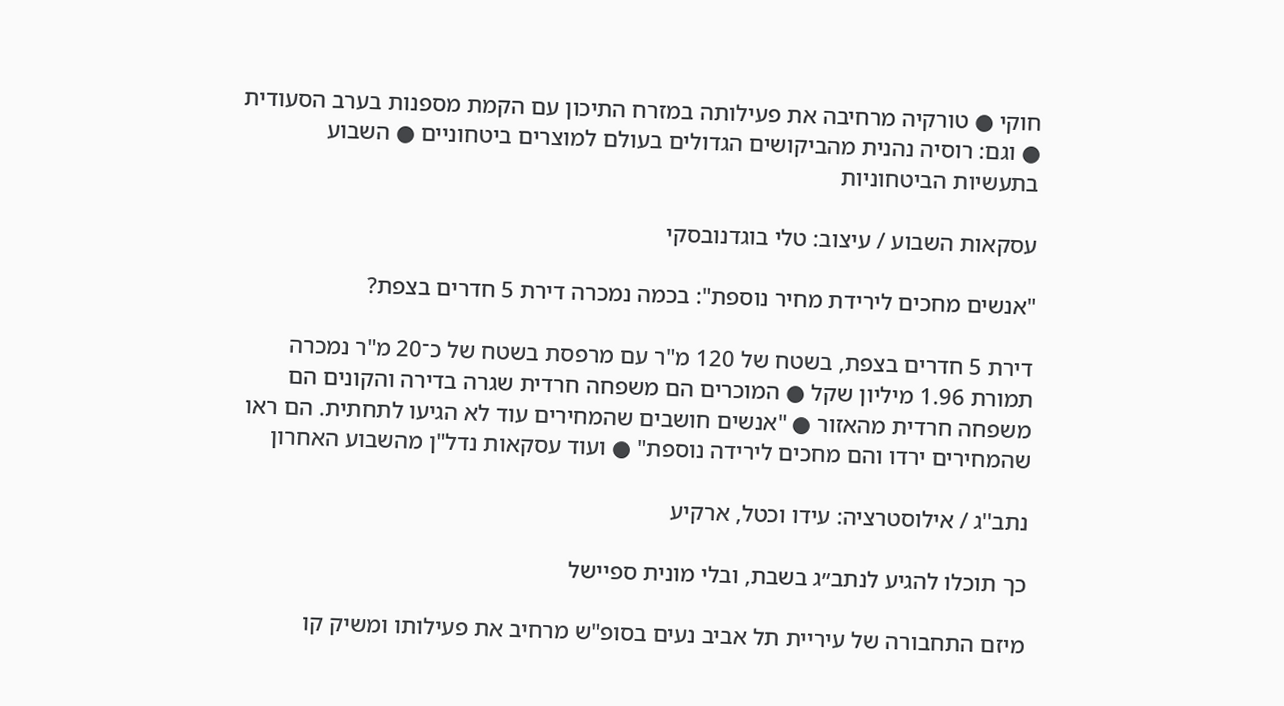חוקי ● טורקיה מרחיבה את פעילותה במזרח התיכון עם הקמת מספנות בערב הסעודית ● וגם: רוסיה נהנית מהביקושים הגדולים בעולם למוצרים ביטחוניים ● השבוע בתעשיות הביטחוניות

עסקאות השבוע / עיצוב: טלי בוגדנובסקי

"אנשים מחכים לירידת מחיר נוספת": בכמה נמכרה דירת 5 חדרים בצפת?

דירת 5 חדרים בצפת, בשטח של 120 מ"ר עם מרפסת בשטח של כ־20 מ"ר נמכרה תמורת 1.96 מיליון שקל ● המוכרים הם משפחה חרדית שגרה בדירה והקונים הם משפחה חרדית מהאזור ● "אנשים חושבים שהמחירים עוד לא הגיעו לתחתית. הם ראו שהמחירים ירדו והם מחכים לירידה נוספת" ● ועוד עסקאות נדל"ן מהשבוע האחרון

נתב''ג / אילוסטרציה: עידו וכטל, ארקיע

כך תוכלו להגיע לנתב״ג בשבת, ובלי מונית ספיישל

מיזם התחבורה של עיריית תל אביב נעים בסופ"ש מרחיב את פעילותו ומשיק קו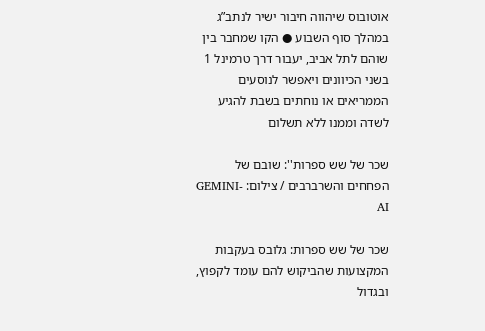אוטובוס שיהווה חיבור ישיר לנתב”ג במהלך סוף השבוע ● הקו שמחבר בין שוהם לתל אביב, יעבור דרך טרמינל 1 בשני הכיוונים ויאפשר לנוסעים הממריאים או נוחתים בשבת להגיע לשדה וממנו ללא תשלום

שכר של שש ספרות'': שובם של הפחחים והשרברבים / צילום: GEMINI-AI

שכר של שש ספרות: גלובס בעקבות המקצועות שהביקוש להם עומד לקפוץ, ובגדול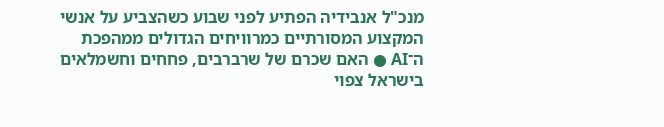מנכ"ל אנבידיה הפתיע לפני שבוע כשהצביע על אנשי המקצוע המסורתיים כמרוויחים הגדולים ממהפכת ה־AI ● האם שכרם של שרברבים, פחחים וחשמלאים בישראל צפוי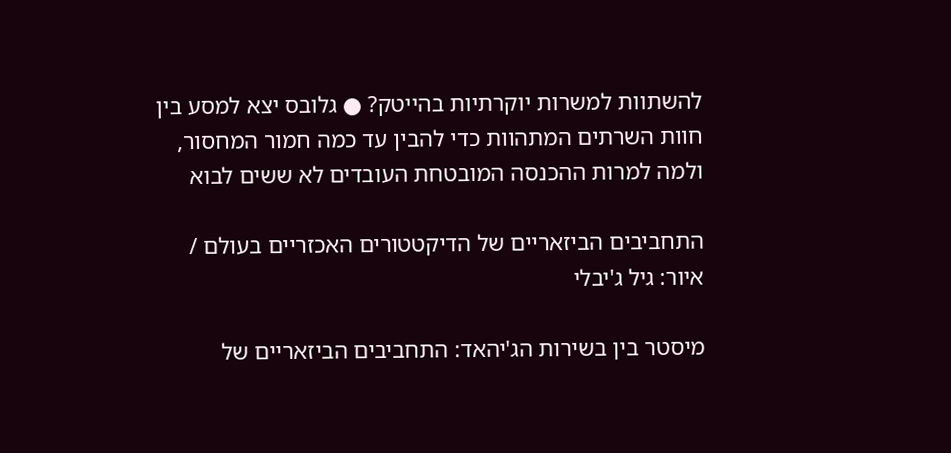להשתוות למשרות יוקרתיות בהייטק? ● גלובס יצא למסע בין חוות השרתים המתהוות כדי להבין עד כמה חמור המחסור, ולמה למרות ההכנסה המובטחת העובדים לא ששים לבוא

התחביבים הביזאריים של הדיקטטורים האכזריים בעולם / איור: גיל ג'יבלי

מיסטר בין בשירות הג'יהאד: התחביבים הביזאריים של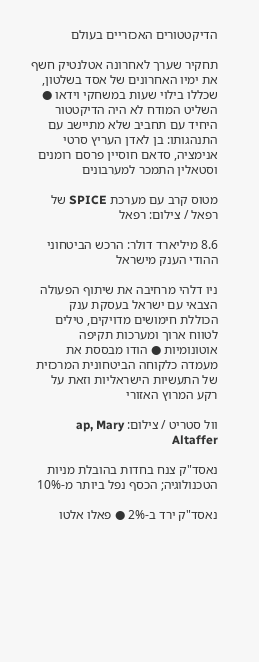הדיקטטורים האכזריים בעולם

תחקיר שערך לאחרונה אטלנטיק חשף את ימיו האחרונים של אסד בשלטון, שכללו בילוי שעות במשחקי וידאו ● השליט המודח לא היה הדיקטטור היחיד עם תחביב שלא מתיישב עם התנהגותו: בן לאדן העריץ סרטי אנימציה, סדאם חוסיין פרסם רומנים וסטאלין התמכר למערבונים

מטוס קרב עם מערכת SPICE של רפאל / צילום: רפאל

8.6 מיליארד דולר: הרכש הביטחוני ההודי הענק מישראל

ניו דלהי מרחיבה את שיתוף הפעולה הצבאי עם ישראל בעסקת ענק הכוללת חימושים מדויקים, טילים לטווח ארוך ומערכות תקיפה אוטונומיות ● הודו מבססת את מעמדה כלקוחה הביטחונית המרכזית של התעשיות הישראליות וזאת על רקע המרוץ האזורי

וול סטריט / צילום: ap, Mary Altaffer

נאסד"ק צנח בחדות בהובלת מניות הטכנולוגיה; הכסף נפל ביותר מ-10%

נאסד"ק ירד ב-2% ● פאלו אלטו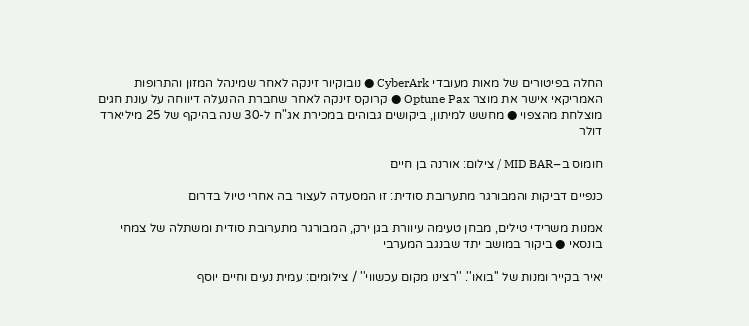החלה בפיטורים של מאות מעובדי CyberArk ● נובוקיור זינקה לאחר שמינהל המזון והתרופות האמריקאי אישר את מוצר Optune Pax ● קרוקס זינקה לאחר שחברת ההנעלה דיווחה על עונת חגים מוצלחת מהצפוי ● מחשש למיתון, ביקושים גבוהים במכירת אג"ח ל-30 שנה בהיקף של 25 מיליארד דולר

חומוס ב–MID BAR / צילום: אורנה בן חיים

כנפיים דביקות והמבורגר מתערובת סודית: זו המסעדה לעצור בה אחרי טיול בדרום

אמנות משרידי טילים, מבחן טעימה עיוורת בגן ירק, המבורגר מתערובת סודית ומשתלה של צמחי בונסאי ● ביקור במושב יתד שבנגב המערבי

יאיר בקייר ומנות של ''בואו''. ''רצינו מקום עכשווי'' / צילומים: עמית נעים וחיים יוסף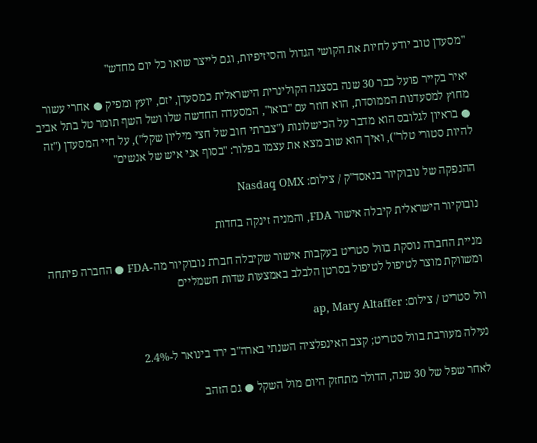"מסעדן טוב יודע לחיות את הקושי הגדול והסיזיפיות, וגם לייצר שואו כל יום מחדש"

יאיר בקייר פועל כבר 30 שנה בסצנה הקולינרית הישראלית כמסעדן, יזם, יועץ ומפיק ● אחרי עשור מחוץ למסעדנות הממוסדת, הוא חוזר עם "בואו", המסעדה החדשה שלו ושל השף תומר טל בתל אביב ● בראיון לגלובס הוא מדבר על הכישלונות ("צברתי חוב של חצי מיליון שקל"), על חיי המסעדן ("זה להיות סטורי טלר"), ואיך הוא שוב מצא את עצמו בפלור: "בסוף אני איש של אנשים"

ההנפקה של נובוקיור בנאסד''ק / צילום: Nasdaq OMX

נובוקיור הישראלית קיבלה אישור FDA, והמניה זינקה בחדות

מניית החברה נוסקת בוול סטריט בעקבות אישור שקיבלה חברת נובוקיור מה-FDA ● החברה פיתחה ומשווקת מוצר לטיפול לטיפול בסרטן הלבלב באמצעות שדות חשמליים

וול סטריט / צילום: ap, Mary Altaffer

נעילה מעורבת בוול סטריט; קצב האינפלציה השנתי בארה"ב ירד בינואר ל-2.4%

לאחר שפל של 30 שנה, הדולר מתחזק היום מול השקל ● גם הזהב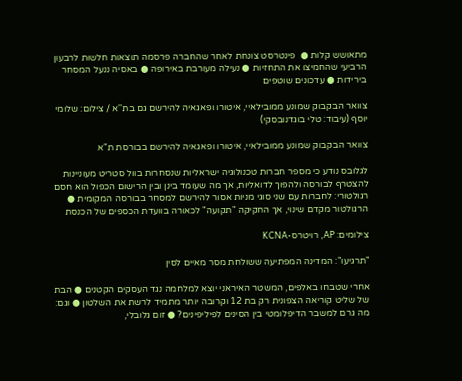מתאושש קלות ●  פינטרסט צונחת לאחר שהחברה פרסמה תוצאות חלשות לרבעון הרביעי שהחמיצו את התחזיות ● נעילה מעורבת באירופה ● באסיה ננעל המסחר בירידות ● עדכונים שוטפים

צוואר הבקבוק שמונע ממובילאיי, איטורו ופאגאיה להירשם גם בת''א / צילום: שלומי יוסף (עיבוד: טלי בוגדנובסקי)

צוואר הבקבוק שמונע ממובילאיי, איטורו ופאגאיה להירשם בבורסת ת"א

לגלובס נודע כי מספר חברות טכנולוגיה ישראליות שנסחרות בוול סטריט מעוניינות להצטרף לבורסה ולהפוך לדואליות, אך מה שעומד בינן ובין הרישום הכפול הוא חסם רגולטורי: לחברות עם שני סוגי מניות אסור להירשם למסחר בבורסה המקומית ● הרגולטור מקדם שינוי, אך החקיקה "תקועה" לכאורה בוועדת הכספים של הכנסת

צילומים: AP, רויטרס-KCNA

"תרגיעו": המדינה המפתיעה ששולחת מסר מאיים לסין

אחרי שטבחו באלפים, המשטר האיראני יוצא למלחמה נגד העסקים הקטנים ● הבת של שליט קוריאה הצפונית רק בת 12 וקרובה יותר מתמיד לרשת את השלטון ● וגם: מה גרם למשבר הדיפלומטי בין הסינים לפיליפינים? ● זום גלובלי,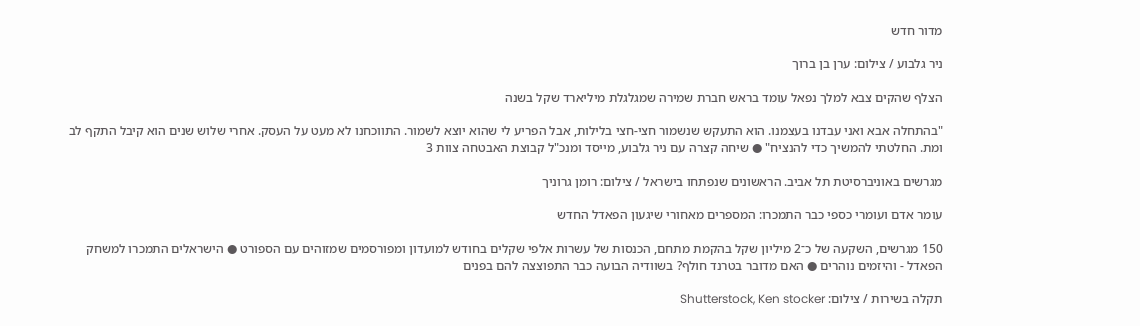מדור חדש

ניר גלבוע / צילום: ערן בן ברוך

הצלף שהקים צבא למלך נפאל עומד בראש חברת שמירה שמגלגלת מיליארד שקל בשנה

"בהתחלה אבא ואני עבדנו בעצמנו. הוא התעקש שנשמור חצי-חצי בלילות, אבל הפריע לי שהוא יוצא לשמור. התווכחנו לא מעט על העסק. אחרי שלוש שנים הוא קיבל התקף לב ומת. החלטתי להמשיך כדי להנציח" ● שיחה קצרה עם ניר גלבוע, מייסד ומנכ"ל קבוצת האבטחה צוות 3

מגרשים באוניברסיטת תל אביב. הראשונים שנפתחו בישראל / צילום: רומן גרוניך

עומר אדם ועומרי כספי כבר התמכרו: המספרים מאחורי שיגעון הפאדל החדש

150 מגרשים, השקעה של כ־2 מיליון שקל בהקמת מתחם, הכנסות של עשרות אלפי שקלים בחודש למועדון ומפורסמים שמזוהים עם הספורט ● הישראלים התמכרו למשחק הפאדל - והיזמים נוהרים ● האם מדובר בטרנד חולף? בשוודיה הבועה כבר התפוצצה להם בפנים

תקלה בשירות / צילום: Shutterstock, Ken stocker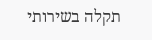תקלה בשירותי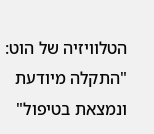הטלוויזיה של הוט: "התקלה מיודעת ונמצאת בטיפול"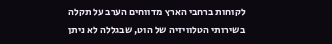לקוחות ברחבי הארץ מדווחים הערב על תקלה בשירותי הטלוויזיה של הוט, שבגללה לא ניתן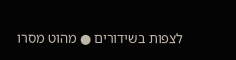לצפות בשידורים ● מהוט מסרו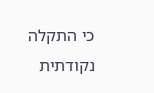כי התקלה נקודתית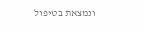ונמצאת בטיפול